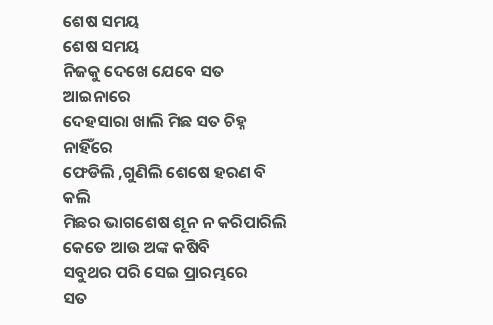ଶେଷ ସମୟ
ଶେଷ ସମୟ
ନିଜକୁ ଦେଖେ ଯେବେ ସତ ଆଇନାରେ
ଦେହସାରା ଖାଲି ମିଛ ସତ ଚିହ୍ନ ନାହିଁରେ
ଫେଡିଲି ,ଗୁଣିଲି ଶେଷେ ହରଣ ବି କଲି
ମିଛର ଭାଗଶେଷ ଶୂନ ନ କରିପାରିଲି
କେତେ ଆଉ ଅଙ୍କ କଷିବି
ସବୁଥର ପରି ସେଇ ପ୍ରାରମ୍ଭରେ
ସତ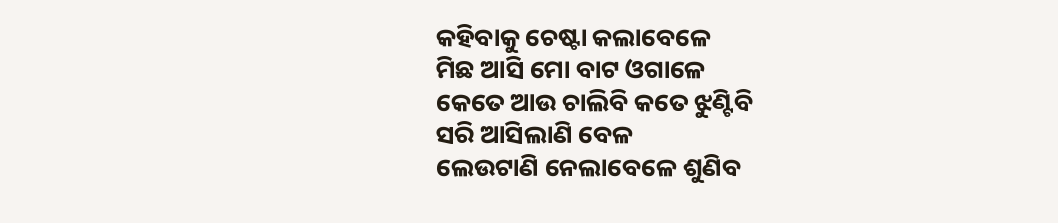କହିବାକୁ ଚେଷ୍ଟା କଲାବେଳେ
ମିଛ ଆସି ମୋ ବାଟ ଓଗାଳେ
କେତେ ଆଉ ଚାଲିବି କତେ ଝୁଣ୍ଟିବି
ସରି ଆସିଲାଣି ବେଳ
ଲେଉଟାଣି ନେଲାବେଳେ ଶୁଣିବ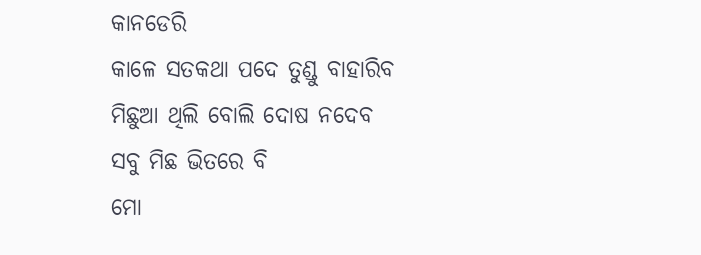କାନଡେରି
କାଳେ ସତକଥା ପଦେ ତୁଣ୍ଡୁ ବାହାରିବ
ମିଛୁଆ ଥିଲି ବୋଲି ଦୋଷ ନଦେବ
ସବୁ ମିଛ ଭିତରେ ବି
ମୋ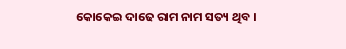କୋକେଇ ଦାଢେ ରାମ ନାମ ସତ୍ୟ ଥିବ ।